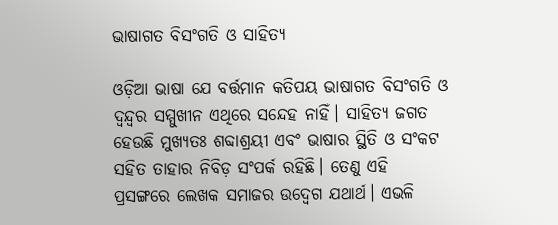ଭାଷାଗତ ବିସଂଗତି ଓ ସାହିତ୍ୟ

ଓଡ଼ିଆ ଭାଷା ଯେ ବର୍ତ୍ତମାନ କତିପୟ ଭାଷାଗତ ବିସଂଗତି ଓ ଦ୍ବନ୍ଦ୍ବର ସମ୍ମୁଖୀନ ଏଥିରେ ସନ୍ଦେହ ନାହିଁ। ସାହିତ୍ୟ ଜଗତ ହେଉଛି ମୁଖ୍ୟତଃ ଶବ୍ଦାଶ୍ରୟୀ ଏବଂ ଭାଷାର ସ୍ଥିତି ଓ ସଂକଟ ସହିତ ତାହାର ନିବିଡ଼ ସଂପର୍କ ରହିଛି। ତେଣୁ ଏହି ପ୍ରସଙ୍ଗରେ ଲେଖକ ସମାଜର ଉଦ୍ବେଗ ଯଥାର୍ଥ। ଏଭଳି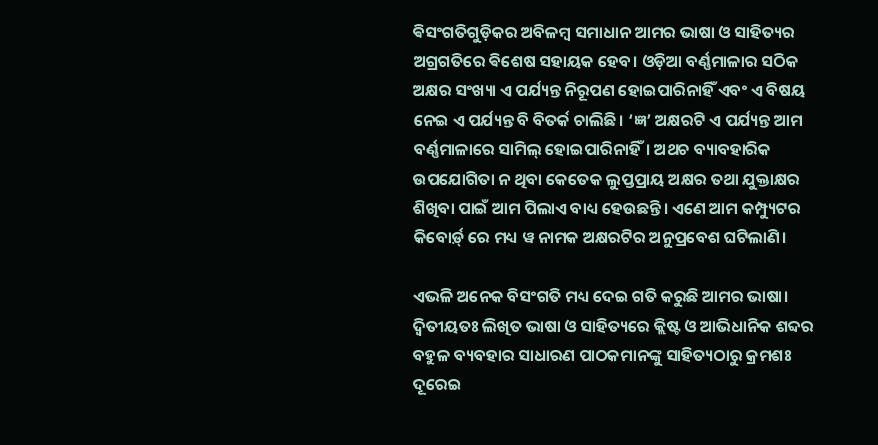ଵିସଂଗତିଗୁଡ଼ିକର ଅବିଳମ୍ବ ସମାଧାନ ଆମର ଭାଷା ଓ ସାହିତ୍ୟର ଅଗ୍ରଗତିରେ ଵିଶେଷ ସହାୟକ ହେବ। ଓଡ଼ିଆ ବର୍ଣ୍ଣମାଳାର ସଠିକ ଅକ୍ଷର ସଂଖ୍ୟା ଏ ପର୍ଯ୍ୟନ୍ତ ନିରୂପଣ ହୋଇପାରିନାହିଁ ଏବଂ ଏ ବିଷୟ ନେଇ ଏ ପର୍ଯ୍ୟନ୍ତ ବି ବିତର୍କ ଚାଲିଛି। ‘ଜ୍ଞ’ ଅକ୍ଷରଟି ଏ ପର୍ଯ୍ୟନ୍ତ ଆମ ବର୍ଣ୍ଣମାଳାରେ ସାମିଲ୍ ହୋଇପାରିନାହିଁ। ଅଥଚ ବ୍ୟାବହାରିକ ଉପଯୋଗିତା ନ ଥିବା କେତେକ ଲୁପ୍ତପ୍ରାୟ ଅକ୍ଷର ତଥା ଯୁକ୍ତାକ୍ଷର ଶିଖିବା ପାଇଁ ଆମ ପିଲାଏ ବାଧ୍ୟ ହେଉଛନ୍ତି। ଏଣେ ଆମ କମ୍ପ୍ୟୁଟର କିବୋର୍ଡ଼୍ ରେ ମଧ୍ୟ ୱ ନାମକ ଅକ୍ଷରଟିର ଅନୁପ୍ରବେଶ ଘଟିଲାଣି।

ଏଭଳି ଅନେକ ବିସଂଗତି ମଧ୍ୟ ଦେଇ ଗତି କରୁଛି ଆମର ଭାଷା। ଦ୍ବିତୀୟତଃ ଲିଖିତ ଭାଷା ଓ ସାହିତ୍ୟରେ କ୍ଲିଷ୍ଟ ଓ ଆଭିଧାନିକ ଶବ୍ଦର ବହୁଳ ବ୍ୟବହାର ସାଧାରଣ ପାଠକମାନଙ୍କୁ ସାହିତ୍ୟଠାରୁ କ୍ରମଶଃ ଦୂରେଇ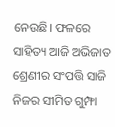ନେଉଛି। ଫଳରେ ସାହିତ୍ୟ ଆଜି ଅଭିଜାତ ଶ୍ରେଣୀର ସଂପତ୍ତି ସାଜି ନିଜର ସୀମିତ ଗୁମ୍ଫା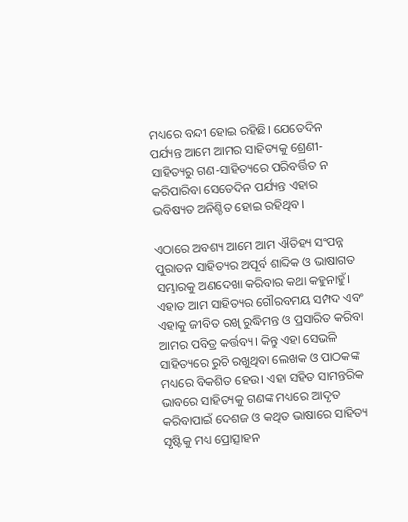ମଧ୍ୟରେ ବନ୍ଦୀ ହୋଇ ରହିଛି। ଯେତେଦିନ ପର୍ଯ୍ୟନ୍ତ ଆମେ ଆମର ସାହିତ୍ୟକୁ ଶ୍ରେଣୀ-ସାହିତ୍ୟରୁ ଗଣ-ସାହିତ୍ୟରେ ପରିବର୍ତ୍ତିତ ନ କରିପାରିବା ସେତେଦିନ ପର୍ଯ୍ୟନ୍ତ ଏହାର ଭବିଷ୍ୟତ ଅନିଶ୍ଚିତ ହୋଇ ରହିଥିବ।

ଏଠାରେ ଅବଶ୍ୟ ଆମେ ଆମ ଐତିହ୍ୟ ସଂପନ୍ନ ପୁରାତନ ସାହିତ୍ୟର ଅପୂର୍ବ ଶାବ୍ଦିକ ଓ ଭାଷାଗତ ସମ୍ଭାରକୁ ଅଣଦେଖା କରିବାର କଥା କହୁନାହୁଁ। ଏହାତ ଆମ ସାହିତ୍ୟର ଗୌରବମୟ ସମ୍ପଦ ଏବଂ ଏହାକୁ ଜୀବିତ ରଖି ରୁଦ୍ଧିମନ୍ତ ଓ ପ୍ରସାରିତ କରିବା ଆମର ପବିତ୍ର କର୍ତ୍ତବ୍ୟ। କିନ୍ତୁ ଏହା ସେଭଳି ସାହିତ୍ୟରେ ରୁଚି ରଖୁଥିବା ଲେଖକ ଓ ପାଠକଙ୍କ ମଧ୍ୟରେ ବିକଶିତ ହେଉ। ଏହା ସହିତ ସାମନ୍ତରିକ ଭାବରେ ସାହିତ୍ୟକୁ ଗଣଙ୍କ ମଧ୍ୟରେ ଆଦୃତ କରିବାପାଇଁ ଦେଶଜ ଓ କଥିତ ଭାଷାରେ ସାହିତ୍ୟ ସୃଷ୍ଟିକୁ ମଧ୍ୟ ପ୍ରୋତ୍ସାହନ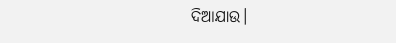ଦିଆଯାଉ।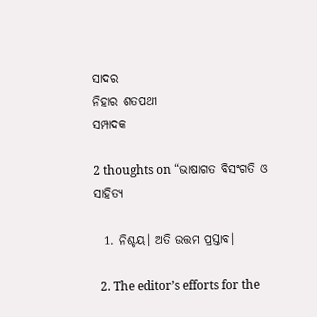ସାଦର
ନିହାର ଶତପଥୀ
ସମ୍ପାଦକ

2 thoughts on “ଭାଷାଗତ ବିସଂଗତି ଓ ସାହିତ୍ୟ

  1. ନିଶ୍ଚୟ। ଅତି ଉତ୍ତମ ପ୍ରସ୍ତାବ।

  2. The editor’s efforts for the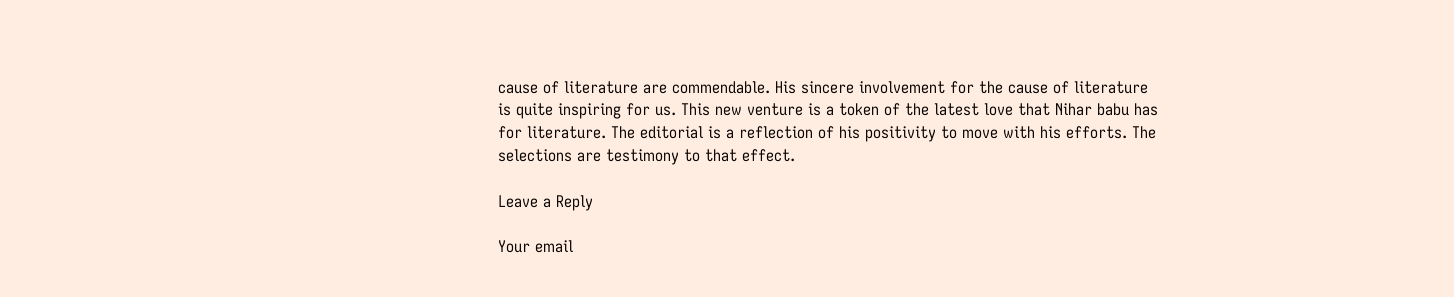cause of literature are commendable. His sincere involvement for the cause of literature is quite inspiring for us. This new venture is a token of the latest love that Nihar babu has for literature. The editorial is a reflection of his positivity to move with his efforts. The selections are testimony to that effect.

Leave a Reply

Your email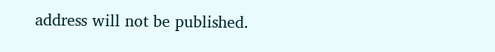address will not be published.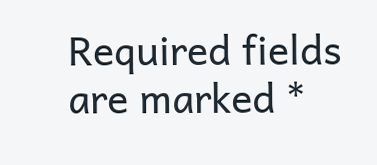Required fields are marked *